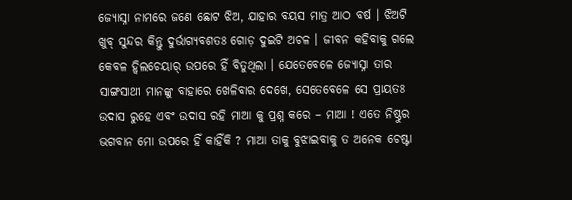ଜ୍ୟୋସ୍ନା ନାମରେ ଜଣେ ଛୋଟ ଝିଅ, ଯାହାର ବୟସ ମାତ୍ର ଆଠ ବର୍ଷ । ଝିଅଟି ଖୁବ୍ ସୁନ୍ଦର କିନ୍ତୁ ଦୁର୍ଭାଗ୍ୟବଶତଃ ଗୋଡ଼ ଦୁଇଟି ଅଚଳ । ଜୀବନ କହିବାକୁ ଗଲେ କେବଳ ହ୍ୱିଲଚେୟାର୍ ଉପରେ ହିଁ ବିତୁଥିଲା । ଯେତେବେଳେ ଜ୍ୟୋସ୍ନା ତାର ସାଙ୍ଗସାଥୀ ମାନଙ୍କୁ ବାହାରେ ଖେଳିବାର ଦେଖେ, ସେତେବେଳେ ସେ ପ୍ରାୟତଃ ଉଦାସ ରୁହେ ଏବଂ ଉଦାସ ରହି ମାଆ କୁ ପ୍ରଶ୍ନ କରେ – ମାଆ ! ଏତେ ନିଷ୍ଠୁର ଭଗବାନ ମୋ ଉପରେ ହିଁ କାହିଁକି ? ମାଆ ତାକୁ ବୁଝାଇବାକୁ ତ ଅନେକ ଚେଷ୍ଟା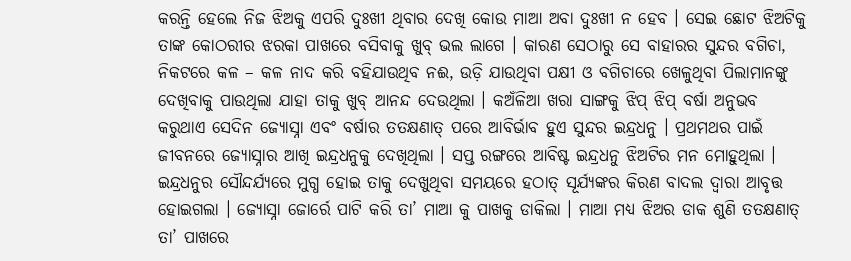କରନ୍ତି ହେଲେ ନିଜ ଝିଅକୁ ଏପରି ଦୁଃଖୀ ଥିବାର ଦେଖି କୋଉ ମାଆ ଅବା ଦୁଃଖୀ ନ ହେବ । ସେଇ ଛୋଟ ଝିଅଟିକୁ ତାଙ୍କ କୋଠରୀର ଝରକା ପାଖରେ ବସିବାକୁ ଖୁବ୍ ଭଲ ଲାଗେ । କାରଣ ସେଠାରୁ ସେ ବାହାରର ସୁନ୍ଦର ବଗିଚା, ନିକଟରେ କଳ – କଳ ନାଦ କରି ବହିଯାଉଥିବ ନଈ, ଉଡ଼ି ଯାଉଥିବା ପକ୍ଷୀ ଓ ବଗିଚାରେ ଖେଳୁଥିବା ପିଲାମାନଙ୍କୁ ଦେଖିବାକୁ ପାଉଥିଲା ଯାହା ତାକୁ ଖୁବ୍ ଆନନ୍ଦ ଦେଉଥିଲା । କଅଁଳିଆ ଖରା ସାଙ୍ଗକୁ ଝିପ୍ ଝିପ୍ ବର୍ଷା ଅନୁଭବ କରୁଥାଏ ସେଦିନ ଜ୍ୟୋସ୍ନା ଏବଂ ବର୍ଷାର ତତକ୍ଷଣାତ୍ ପରେ ଆବିର୍ଭାବ ହୁଏ ସୁନ୍ଦର ଇନ୍ଦ୍ରଧନୁ । ପ୍ରଥମଥର ପାଇଁ ଜୀବନରେ ଜ୍ୟୋସ୍ନାର ଆଖି ଇନ୍ଦ୍ରଧନୁକୁ ଦେଖିଥିଲା । ସପ୍ତ ରଙ୍ଗରେ ଆବିଷ୍ଟ ଇନ୍ଦ୍ରଧନୁ ଝିଅଟିର ମନ ମୋହୁଥିଲା । ଇନ୍ଦ୍ରଧନୁର ସୌନ୍ଦର୍ଯ୍ୟରେ ମୁଗ୍ଧ ହୋଇ ତାକୁ ଦେଖୁଥିବା ସମୟରେ ହଠାତ୍ ସୂର୍ଯ୍ୟଙ୍କର କିରଣ ବାଦଲ ଦ୍ୱାରା ଆବୃତ୍ତ ହୋଇଗଲା । ଜ୍ୟୋସ୍ନା ଜୋର୍ରେ ପାଟି କରି ତା’ ମାଆ କୁ ପାଖକୁ ଡାକିଲା । ମାଆ ମଧ୍ୟ ଝିଅର ଡାକ ଶୁଣି ତତକ୍ଷଣାତ୍ ତା’ ପାଖରେ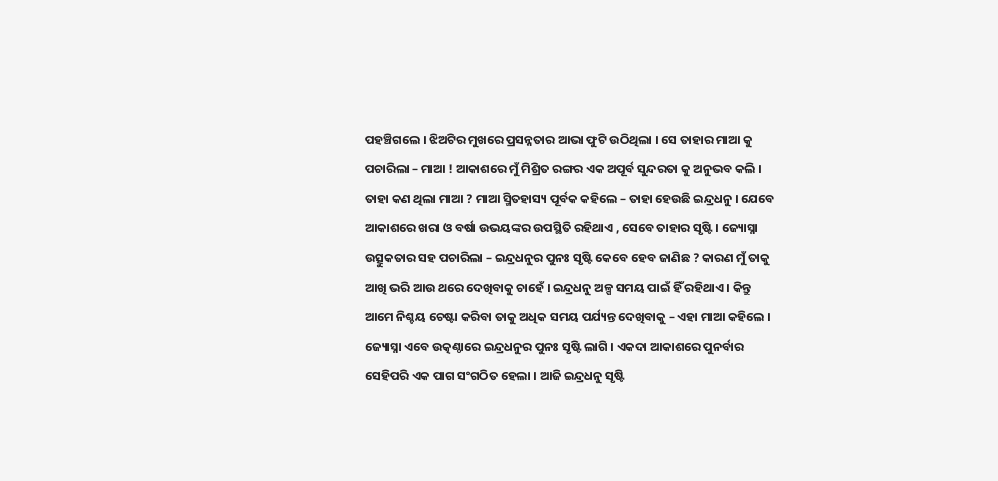ପହଞ୍ଚିଗଲେ । ଝିଅଟିର ମୁଖରେ ପ୍ରସନ୍ନତାର ଆଭା ଫୁଟି ଉଠିଥିଲା । ସେ ତାହାର ମାଆ କୁ ପଚାରିଲା – ମାଆ ! ଆକାଶରେ ମୁଁ ମିଶ୍ରିତ ରଙ୍ଗର ଏକ ଅପୂର୍ବ ସୁନ୍ଦରତା କୁ ଅନୁଭବ କଲି । ତାହା କଣ ଥିଲା ମାଆ ? ମାଆ ସ୍ମିତହାସ୍ୟ ପୂର୍ବକ କହିଲେ – ତାହା ହେଉଛି ଇନ୍ଦ୍ରଧନୁ । ଯେବେ ଆକାଶରେ ଖରା ଓ ବର୍ଷା ଉଭୟଙ୍କର ଉପସ୍ଥିତି ରହିଥାଏ , ସେବେ ତାହାର ସୃଷ୍ଟି । ଜ୍ୟୋସ୍ନା ଉତ୍ସୁକତାର ସହ ପଚାରିଲା – ଇନ୍ଦ୍ରଧନୁର ପୁନଃ ସୃଷ୍ଟି କେବେ ହେବ ଜାଣିଛ ? କାରଣ ମୁଁ ତାକୁ ଆଖି ଭରି ଆଉ ଥରେ ଦେଖିବାକୁ ଚାହେଁ । ଇନ୍ଦ୍ରଧନୁ ଅଳ୍ପ ସମୟ ପାଇଁ ହିଁ ରହିଥାଏ । କିନ୍ତୁ ଆମେ ନିଶ୍ଚୟ ଚେଷ୍ଟା କରିବା ତାକୁ ଅଧିକ ସମୟ ପର୍ଯ୍ୟନ୍ତ ଦେଖିବାକୁ – ଏହା ମାଆ କହିଲେ । ଜ୍ୟୋସ୍ନା ଏବେ ଉତ୍କଣ୍ଠାରେ ଇନ୍ଦ୍ରଧନୁର ପୁନଃ ସୃଷ୍ଟି ଲାଗି । ଏକଦା ଆକାଶରେ ପୁନର୍ବାର ସେହିପରି ଏକ ପାଗ ସଂଗଠିତ ହେଲା । ଆଜି ଇନ୍ଦ୍ରଧନୁ ସୃଷ୍ଟି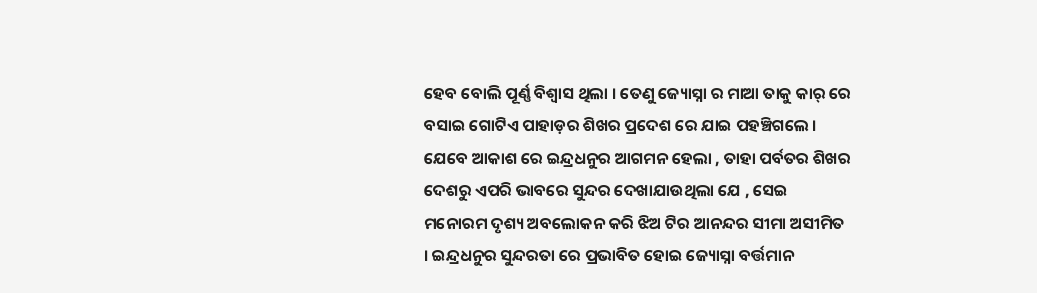ହେବ ବୋଲି ପୂର୍ଣ୍ଣ ବିଶ୍ଵାସ ଥିଲା । ତେଣୁ ଜ୍ୟୋସ୍ନା ର ମାଆ ତାକୁ କାର୍ ରେ ବସାଇ ଗୋଟିଏ ପାହାଡ଼ର ଶିଖର ପ୍ରଦେଶ ରେ ଯାଇ ପହଞ୍ଚିଗଲେ । ଯେବେ ଆକାଶ ରେ ଇନ୍ଦ୍ରଧନୁର ଆଗମନ ହେଲା , ତାହା ପର୍ବତର ଶିଖର ଦେଶରୁ ଏପରି ଭାବରେ ସୁନ୍ଦର ଦେଖାଯାଉଥିଲା ଯେ , ସେଇ ମନୋରମ ଦୃଶ୍ୟ ଅବଲୋକନ କରି ଝିଅ ଟିର ଆନନ୍ଦର ସୀମା ଅସୀମିତ । ଇନ୍ଦ୍ରଧନୁର ସୁନ୍ଦରତା ରେ ପ୍ରଭାବିତ ହୋଇ ଜ୍ୟୋସ୍ନା ବର୍ତ୍ତମାନ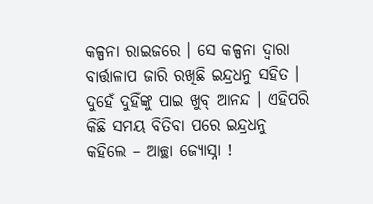କଳ୍ପନା ରାଇଜରେ । ସେ କଳ୍ପନା ଦ୍ୱାରା ବାର୍ତ୍ତାଳାପ ଜାରି ରଖିଛି ଇନ୍ଦ୍ରଧନୁ ସହିତ । ଦୁହେଁ ଦୁହିଁଙ୍କୁ ପାଇ ଖୁବ୍ ଆନନ୍ଦ । ଏହିପରି କିଛି ସମୟ ବିତିବା ପରେ ଇନ୍ଦ୍ରଧନୁ କହିଲେ – ଆଚ୍ଛା ଜ୍ୟୋସ୍ନା !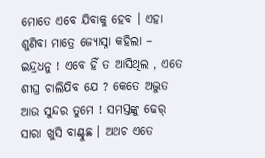ମୋତେ ଏବେ ଯିବାକୁ ହେବ । ଏହା ଶୁଣିବା ମାତ୍ରେ ଜ୍ୟୋସ୍ନା କହିଲା – ଇନ୍ଦ୍ରଧନୁ ! ଏବେ ହିଁ ତ ଆସିଥିଲ , ଏତେ ଶୀଘ୍ର ଚାଲିଯିବ ଯେ ? କେତେ ଅଦ୍ଭୁତ ଆଉ ସୁନ୍ଦର ତୁମେ ! ସମସ୍ତଙ୍କୁ ଢେର୍ ସାରା ଖୁସି ବାଣ୍ଟୁଛ । ଅଥଚ ଏତେ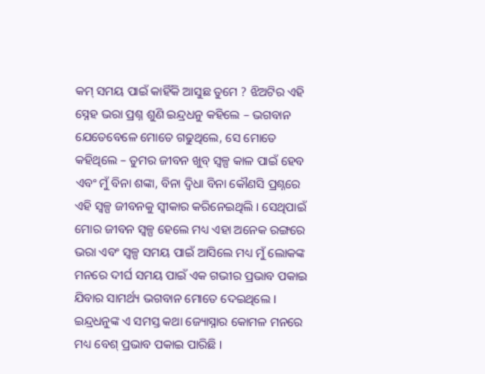କମ୍ ସମୟ ପାଇଁ କାହିଁକି ଆସୁଛ ତୁମେ ? ଝିଅଟିର ଏହି ସ୍ନେହ ଭରା ପ୍ରଶ୍ନ ଶୁଣି ଇନ୍ଦ୍ରଧନୁ କହିଲେ – ଭଗବାନ ଯେତେବେଳେ ମୋତେ ଗଢୁଥିଲେ, ସେ ମୋତେ କହିଥିଲେ – ତୁମର ଜୀବନ ଖୁବ୍ ସ୍ୱଳ୍ପ କାଳ ପାଇଁ ହେବ ଏବଂ ମୁଁ ବିନା ଶଙ୍କା, ବିନା ଦ୍ୱିଧା ବିନା କୌଣସି ପ୍ରଶ୍ନରେ ଏହି ସ୍ୱଳ୍ପ ଜୀବନକୁ ସ୍ୱୀକାର କରିନେଇଥିଲି । ସେଥିପାଇଁ ମୋର ଜୀବନ ସ୍ୱଳ୍ପ ହେଲେ ମଧ୍ୟ ଏହା ଅନେକ ରଙ୍ଗରେ ଭରା ଏବଂ ସ୍ୱଳ୍ପ ସମୟ ପାଇଁ ଆସିଲେ ମଧ୍ୟ ମୁଁ ଲୋକଙ୍କ ମନରେ ଦୀର୍ଘ ସମୟ ପାଇଁ ଏକ ଗଭୀର ପ୍ରଭାବ ପକାଇ ଯିବାର ସାମର୍ଥ୍ୟ ଭଗବାନ ମୋତେ ଦେଇଥିଲେ । ଇନ୍ଦ୍ରଧନୁଙ୍କ ଏ ସମସ୍ତ କଥା ଜ୍ୟୋସ୍ନାର କୋମଳ ମନରେ ମଧ୍ୟ ବେଶ୍ ପ୍ରଭାବ ପକାଇ ପାରିଛି ।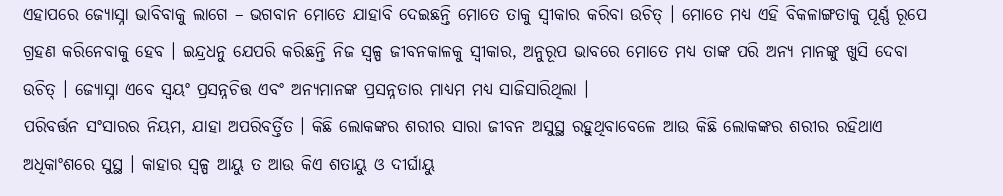ଏହାପରେ ଜ୍ୟୋସ୍ନା ଭାବିବାକୁ ଲାଗେ – ଭଗବାନ ମୋତେ ଯାହାବି ଦେଇଛନ୍ତି ମୋତେ ତାକୁ ସ୍ଵୀକାର କରିବା ଉଚିତ୍ । ମୋତେ ମଧ୍ୟ ଏହି ବିକଳାଙ୍ଗତାକୁ ପୂର୍ଣ୍ଣ ରୂପେ ଗ୍ରହଣ କରିନେବାକୁ ହେବ । ଇନ୍ଦ୍ରଧନୁ ଯେପରି କରିଛନ୍ତି ନିଜ ସ୍ଵଳ୍ପ ଜୀବନକାଳକୁ ସ୍ଵୀକାର, ଅନୁରୂପ ଭାବରେ ମୋତେ ମଧ୍ୟ ତାଙ୍କ ପରି ଅନ୍ୟ ମାନଙ୍କୁ ଖୁସି ଦେବା ଉଚିତ୍ । ଜ୍ୟୋସ୍ନା ଏବେ ସ୍ୱୟଂ ପ୍ରସନ୍ନଚିତ୍ତ ଏବଂ ଅନ୍ୟମାନଙ୍କ ପ୍ରସନ୍ନତାର ମାଧ୍ୟମ ମଧ୍ୟ ସାଜିସାରିଥିଲା ।
ପରିବର୍ତ୍ତନ ସଂସାରର ନିୟମ, ଯାହା ଅପରିବର୍ତ୍ତିତ । କିଛି ଲୋକଙ୍କର ଶରୀର ସାରା ଜୀବନ ଅସୁସ୍ଥ ରହୁଥିବାବେଳେ ଆଉ କିଛି ଲୋକଙ୍କର ଶରୀର ରହିଥାଏ ଅଧିକାଂଶରେ ସୁସ୍ଥ । କାହାର ସ୍ଵଳ୍ପ ଆୟୁ ତ ଆଉ କିଏ ଶତାୟୁ ଓ ଦୀର୍ଘାୟୁ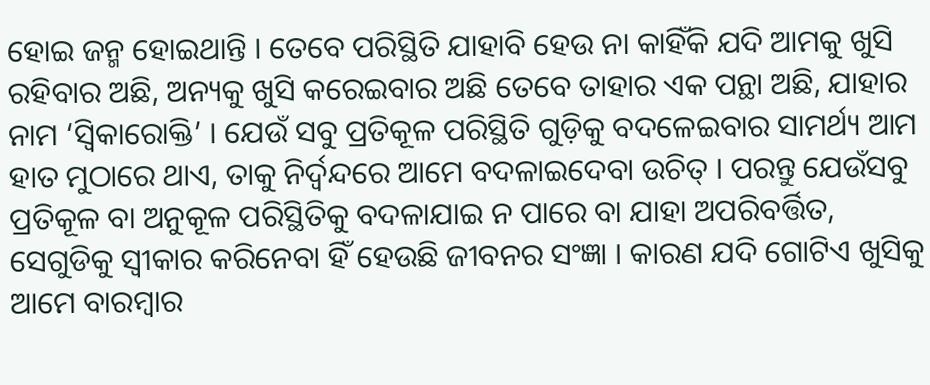ହୋଇ ଜନ୍ମ ହୋଇଥାନ୍ତି । ତେବେ ପରିସ୍ଥିତି ଯାହାବି ହେଉ ନା କାହିଁକି ଯଦି ଆମକୁ ଖୁସି ରହିବାର ଅଛି, ଅନ୍ୟକୁ ଖୁସି କରେଇବାର ଅଛି ତେବେ ତାହାର ଏକ ପନ୍ଥା ଅଛି, ଯାହାର ନାମ ‘ସ୍ଵିକାରୋକ୍ତି’ । ଯେଉଁ ସବୁ ପ୍ରତିକୂଳ ପରିସ୍ଥିତି ଗୁଡ଼ିକୁ ବଦଳେଇବାର ସାମର୍ଥ୍ୟ ଆମ ହାତ ମୁଠାରେ ଥାଏ, ତାକୁ ନିର୍ଦ୍ୱନ୍ଦରେ ଆମେ ବଦଳାଇଦେବା ଉଚିତ୍ । ପରନ୍ତୁ ଯେଉଁସବୁ ପ୍ରତିକୂଳ ବା ଅନୁକୂଳ ପରିସ୍ଥିତିକୁ ବଦଳାଯାଇ ନ ପାରେ ବା ଯାହା ଅପରିବର୍ତ୍ତିତ, ସେଗୁଡିକୁ ସ୍ଵୀକାର କରିନେବା ହିଁ ହେଉଛି ଜୀବନର ସଂଜ୍ଞା । କାରଣ ଯଦି ଗୋଟିଏ ଖୁସିକୁ ଆମେ ବାରମ୍ଵାର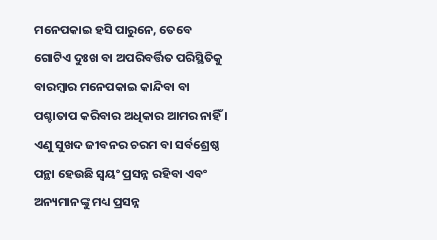ମନେପକାଇ ହସି ପାରୁନେ, ତେବେ ଗୋଟିଏ ଦୁଃଖ ବା ଅପରିବର୍ତ୍ତିତ ପରିସ୍ଥିତିକୁ ବାରମ୍ଵାର ମନେପକାଇ କାନ୍ଦିବା ବା ପଶ୍ଚାତାପ କରିବାର ଅଧିକାର ଆମର ନାହିଁ । ଏଣୁ ସୁଖଦ ଜୀବନର ଚରମ ବା ସର୍ବଶ୍ରେଷ୍ଠ ପନ୍ଥା ହେଉଛି ସ୍ୱୟଂ ପ୍ରସନ୍ନ ରହିବା ଏବଂ ଅନ୍ୟମାନଙ୍କୁ ମଧ୍ୟ ପ୍ରସନ୍ନ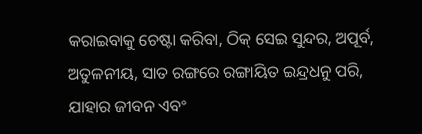କରାଇବାକୁ ଚେଷ୍ଟା କରିବା, ଠିକ୍ ସେଇ ସୁନ୍ଦର, ଅପୂର୍ବ, ଅତୁଳନୀୟ, ସାତ ରଙ୍ଗରେ ରଙ୍ଗାୟିତ ଇନ୍ଦ୍ରଧନୁ ପରି, ଯାହାର ଜୀବନ ଏବଂ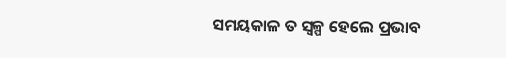ସମୟକାଳ ତ ସ୍ଵଳ୍ପ ହେଲେ ପ୍ରଭାବ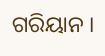ଗରିୟାନ ।